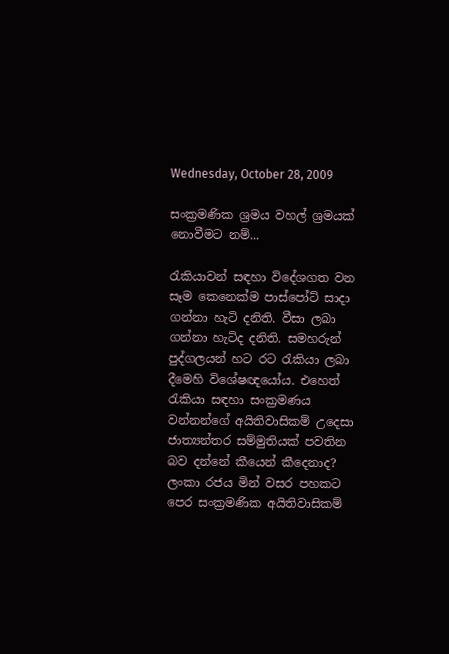Wednesday, October 28, 2009

සංක්‍රමණික ශ්‍රමය වහල් ශ්‍රමයක් නොවීමට නම්...

රැකියාවන් සඳහා විදේශගත වන සෑම කෙනෙක්ම පාස්පෝට් සාදා ගන්නා හැටි දනිති. වීසා ලබා ගන්නා හැටිද දනිති. සමහරුන් පුද්ගලයන් හට රට රැකියා ලබා දීමෙහි විශේෂඥයෝය. එහෙත් රැකියා සඳහා සංක්‍රමණය වන්නන්ගේ අයිතිවාසිකම් උදෙසා ජාත්‍යන්තර සම්මුතියක් පවතින බව දන්නේ කීයෙන් කීදෙනාද?
ලංකා රජය මින් වසර පහකට පෙර සංක්‍රමණික අයිතිවාසිකම්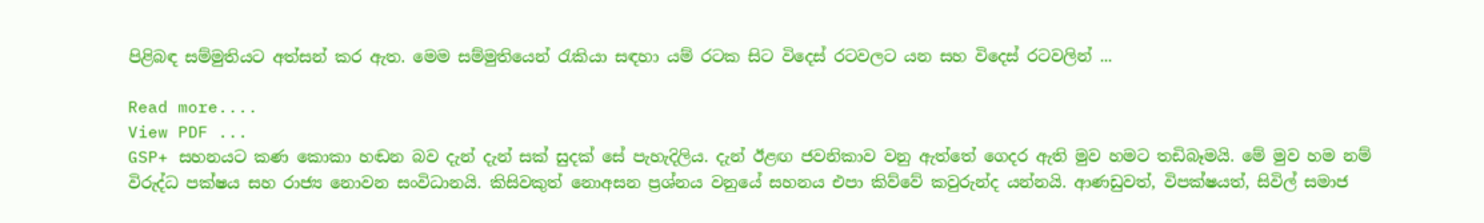පිළිබඳ සම්මුතියට අත්සන් කර ඇත. මෙම සම්මුතියෙන් රැකියා සඳහා යම් රටක සිට විදෙස් රටවලට යන සහ විදෙස් රටවලින් ...

Read more....
View PDF ...
GSP+ සහනයට කණ කොකා හඬන බව දැන් දැන් සක් සුදක් සේ පැහැදිලිය. දැන් ඊළඟ ජවනිකාව වනු ඇත්තේ ගෙදර ඇති මුව හමට තඩිබෑමයි. මේ මුව හම නම් විරුද්ධ පක්ෂය සහ රාජ්‍ය නොවන සංවිධානයි. කිසිවකුත් නොඅසන ප්‍රශ්නය වනුයේ සහනය එපා කිව්වේ කවුරුන්ද යන්නයි. ආණඩුවත්, විපක්ෂයත්, සිවිල් සමාජ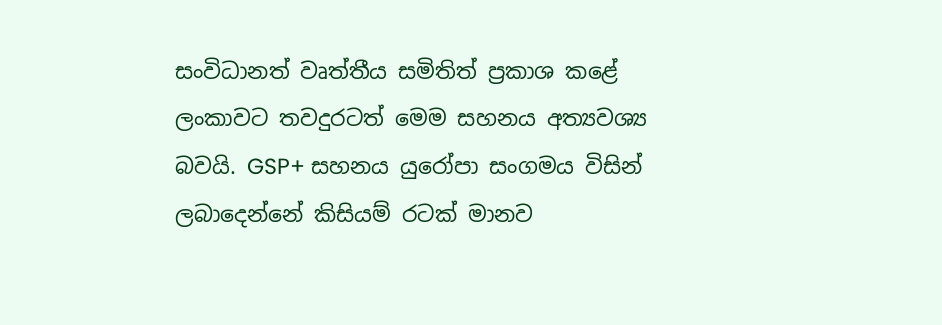සංවිධානත් වෘත්තීය සමිතිත් ප්‍රකාශ කළේ ලංකාවට තවදුරටත් මෙම සහනය අත්‍යවශ්‍ය බවයි. GSP+ සහනය යුරෝපා සංගමය විසින් ලබාදෙන්නේ කිසියම් රටක් මානව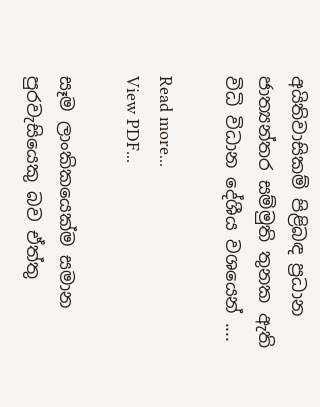අයිතිවාසිකම් පිළිබඳ ප්‍රධාන ජාත්‍යන්තර සම්මුති තුනක ඇති විධි විධාන දේශීය වශයෙන් ....

Read more...
View PDF...

සෑම ලාංකිකයෙක්ම සමාන පුරවැසියෙකු බව ඒත්තු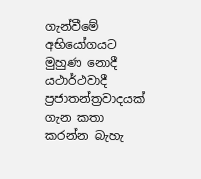ගැන්වීමේ අභියෝගයට මුහුණ නොදී යථාර්ථවාදී ප්‍රජාතන්ත්‍රවාදයක් ගැන කතා කරන්න බැහැ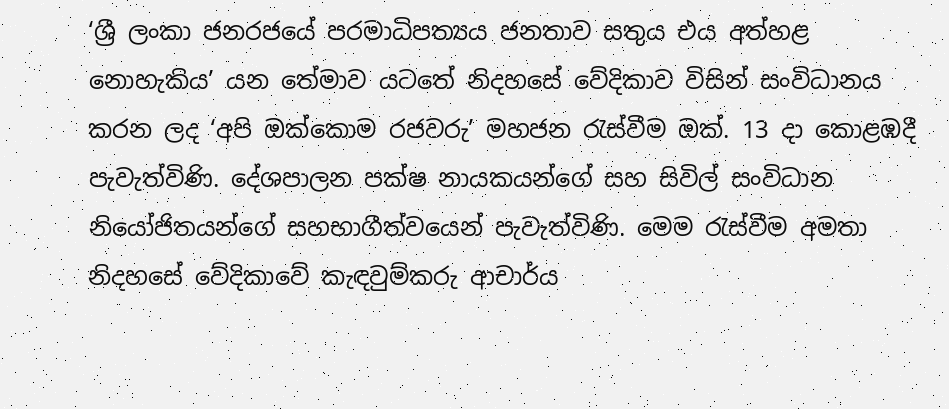‘ශ්‍රී ලංකා ජනරජයේ පරමාධිපත්‍යය ජනතාව සතුය එය අත්හළ නොහැකිය’ යන තේමාව යටතේ නිදහසේ වේදිකාව විසින් සංවිධානය කරන ලද ‘අපි ඔක්කොම රජවරු’ මහජන රැස්වීම ඔක්. 13 දා කොළඹදී පැවැත්විණි. දේශපාලන පක්ෂ නායකයන්ගේ සහ සිවිල් සංවිධාන නියෝජිතයන්ගේ සහභාගීත්වයෙන් පැවැත්විණි. මෙම රැස්වීම අමතා නිදහසේ වේදිකාවේ කැඳවුම්කරු ආචාර්ය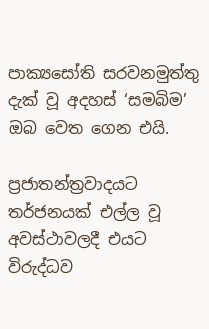පාක්‍යසෝති සරවනමුත්තු දැක් වූ අදහස් ‘සමබිම’ ඔබ වෙත ගෙන එයි.

ප්‍රජාතන්ත්‍රවාදයට තර්ජනයක් එල්ල වූ අවස්ථාවලදී එයට විරුද්ධව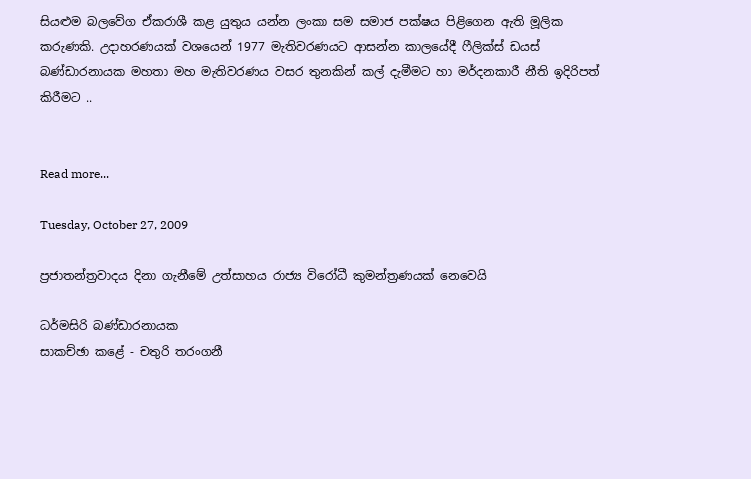සියළුම බලවේග ඒකරාශී කළ යුතුය යන්න ලංකා සම සමාජ පක්ෂය පිළිගෙන ඇති මූලික කරුණකි. උදාහරණයක් වශයෙන් 1977 මැතිවරණයට ආසන්න කාලයේදී ෆීලික්ස් ඩයස් බණ්ඩාරනායක මහතා මහ මැතිවරණය වසර තුනකින් කල් දැමීමට හා මර්දනකාරී නීති ඉදිරිපත් කිරීමට ..


Read more...

Tuesday, October 27, 2009

ප්‍රජාතන්ත්‍රවාදය දිනා ගැනීමේ උත්සාහය රාජ්‍ය විරෝධී කුමන්ත්‍රණයක් නෙවෙයි

ධර්මසිරි බණ්ඩාරනායක
සාකච්ඡා කළේ - චතුරි තරංගනී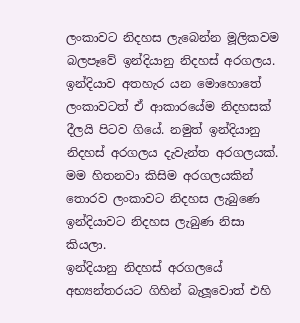ලංකාවට නිදහස ලැබෙන්න මූලිකවම බලපෑවේ ඉන්දියානු නිදහස් අරගලය. ඉන්දියාව අතහැර යන මොහොතේ ලංකාවටත් ඒ ආකාරයේම නිදහසක් දීලයි පිටව ගියේ. නමුත් ඉන්දියානු නිදහස් අරගලය දැවැන්ත අරගලයක්. මම හිතනවා කිසිම අරගලයකින් තොරව ලංකාවට නිදහස ලැබුණෙ ඉන්දියාවට නිදහස ලැබුණ නිසා කියලා.
ඉන්දියානු නිදහස් අරගලයේ අභ්‍යන්තරයට ගිහින් බැලූවොත් එහි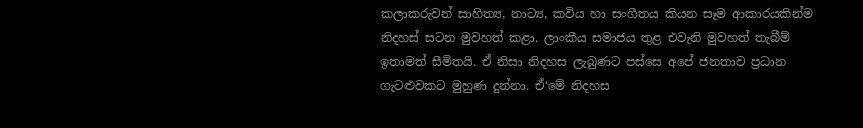කලාකරුවන් සාහිත්‍ය, නාට්‍ය, කවිය හා සංගීතය කියන සෑම ආකාරයකින්ම නිදහස් සටන මුවහත් කළා. ලාංකීය සමාජය තුළ එවැනි මුවහත් තැබීම් ඉතාමත් සීමිතයි. ඒ නිසා නිදහස ලැබුණට පස්සෙ අපේ ජනතාව ප්‍රධාන ගැටළුවකට මුහුණ දුන්නා. ඒ‘මේ නිදහස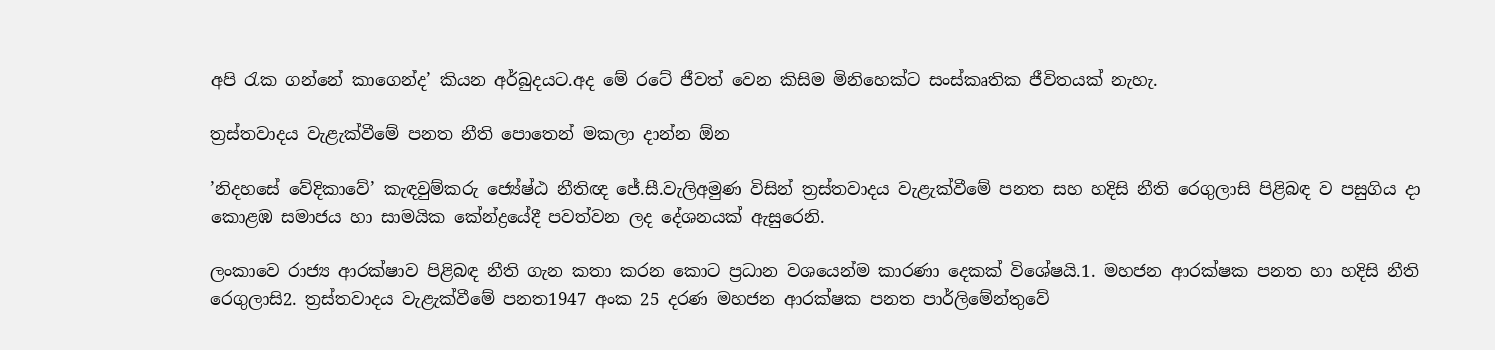අපි රැක ගන්නේ කාගෙන්ද’ කියන අර්බුදයට.අද මේ රටේ ජීවත් වෙන කිසිම මිනිහෙක්ට සංස්කෘතික ජීවිතයක් නැහැ.

ත්‍රස්තවාදය වැළැක්වීමේ පනත නීති පොතෙන් මකලා දාන්න ඕන

’නිදහසේ වේදිකාවේ’ කැඳවුම්කරු ජ්‍යේෂ්ඨ නීතිඥ ජේ.සී.වැලිඅමුණ විසින් ත්‍රස්තවාදය වැළැක්වීමේ පනත සහ හදිසි නීති රෙගුලාසි පිළිබඳ ව පසුගිය දා කොළඹ සමාජය හා සාමයික කේන්ද්‍රයේදී පවත්වන ලද දේශනයක් ඇසුරෙනි.

ලංකාවෙ රාජ්‍ය ආරක්ෂාව පිළිබඳ නීති ගැන කතා කරන කොට ප්‍රධාන වශයෙන්ම කාරණා දෙකක් විශේෂයි.1. මහජන ආරක්ෂක පනත හා හදිසි නීති රෙගුලාසි2. ත්‍රස්තවාදය වැළැක්වීමේ පනත1947 අංක 25 දරණ මහජන ආරක්ෂක පනත පාර්ලිමේන්තුවේ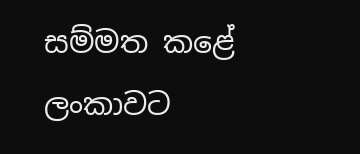සම්මත කළේ ලංකාවට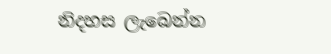නිදහස ලැබෙන්න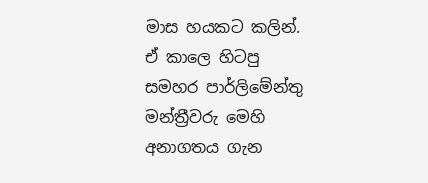මාස හයකට කලින්. ඒ කාලෙ හිටපු සමහර පාර්ලිමේන්තු මන්ත්‍රීවරු මෙහි අනාගතය ගැන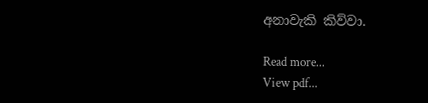අනාවැකි කිව්වා.

Read more...
View pdf...